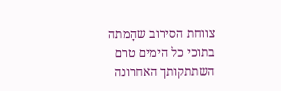צווחת הסירוב שהָמתה בתוכי כל הימים טרם השתתקותך האחרונה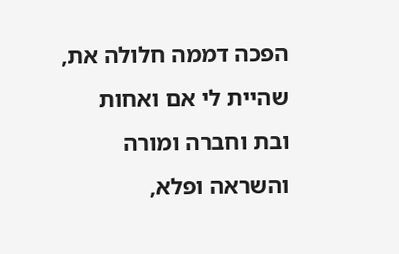הפכה דממה חלולה את, שהיית לי אם ואחות ובת וחברה ומורה והשראה ופלא,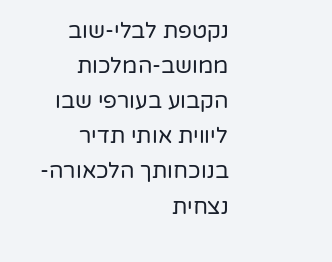נקטפת לבלי-שוב ממושב-המלכות הקבוע בעורפי שבו ליווית אותי תדיר בנוכחותך הלכאורה-נצחית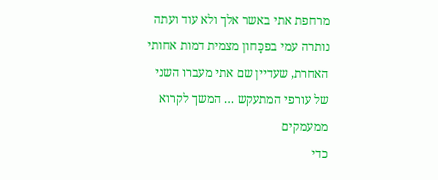מרחפת אתי באשר אלך ולא עוד ועתה נותרה עמי בפכָּחון מצמית דמות אחותי האחרת, שעדיין שם אתי מעברו השני של עורפי המתעקש … המשך לקרוא ממעמקים
כדי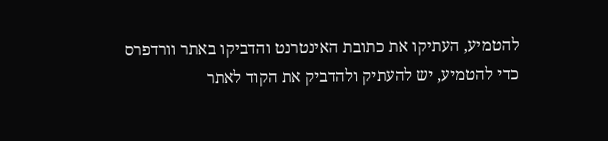להטמיע, העתיקו את כתובת האינטרנט והדביקו באתר וורדפרס
כדי להטמיע, יש להעתיק ולהדביק את הקוד לאתר